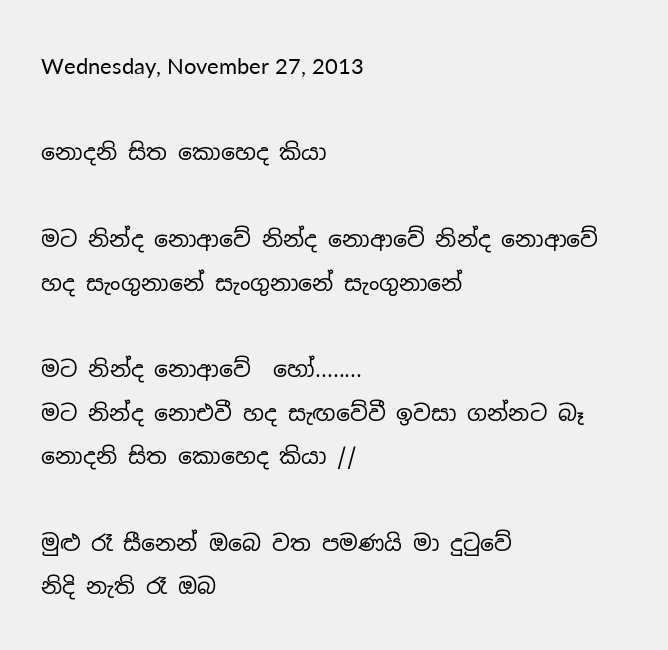Wednesday, November 27, 2013

නොදනි සිත කොහෙද කියා

මට නින්ද නොආවේ නින්ද නොආවේ නින්ද නොආවේ
හද සැංගුනානේ සැංගුනානේ සැංගුනානේ

මට නින්ද නොආවේ  හෝ........
මට නින්ද නොඑවී හද සැඟවේවී ඉවසා ගන්නට බෑ
නොදනි සිත කොහෙද කියා //

මුළු රෑ සීනෙන් ඔබෙ වත පමණයි මා දුටුවේ
නිදි නැති රෑ ඔබ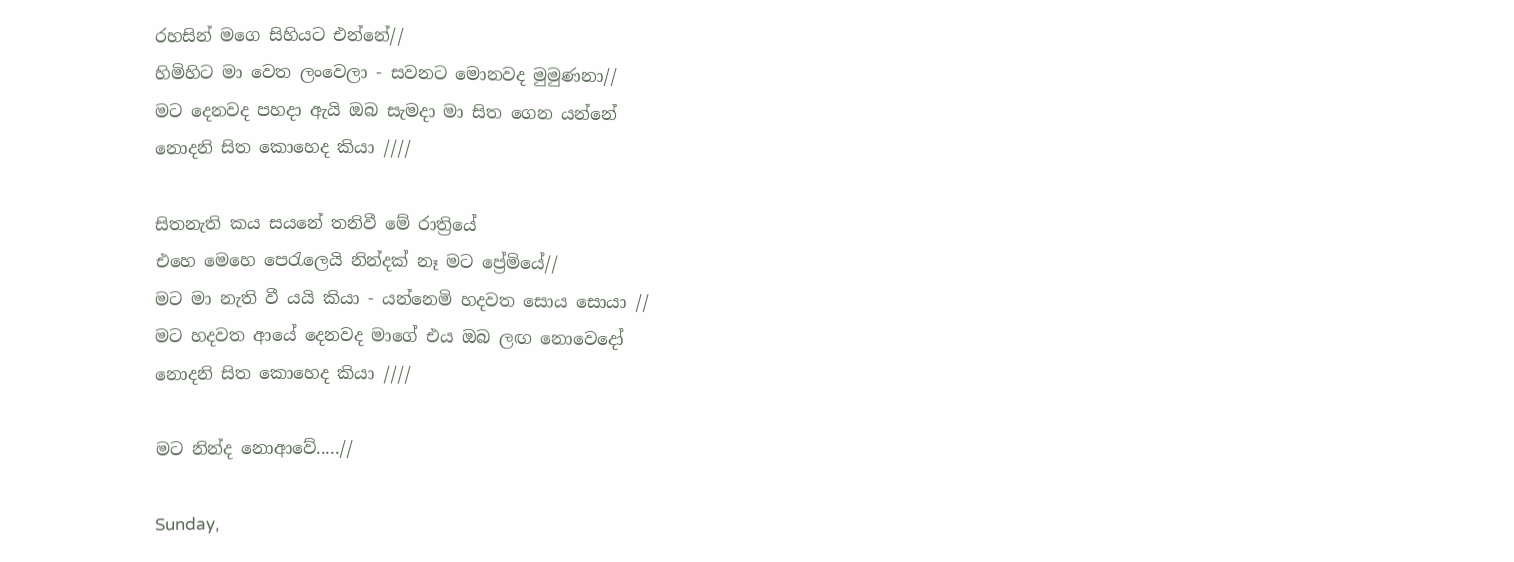රහසින් මගෙ සිහියට එන්නේ//
හිමිහිට මා වෙත ලංවෙලා - සවනට මොනවද මුමුණනා//
මට දෙනවද පහදා ඇයි ඔබ සැමදා මා සිත ගෙන යන්නේ
නොදනි සිත කොහෙද කියා ////

සිතනැති කය සයනේ තනිවී මේ රාත්‍රියේ
එහෙ මෙහෙ පෙරැලෙයි නින්දක් නෑ මට ප්‍රේමියේ//
මට මා නැති වී යයි කියා - යන්නෙමි හදවත සොය සොයා //
මට හදවත ආයේ දෙනවද මාගේ එය ඔබ ලඟ නොවෙදෝ
නොදනි සිත කොහෙද කියා ////

මට නින්ද නොආවේ.....//

Sunday,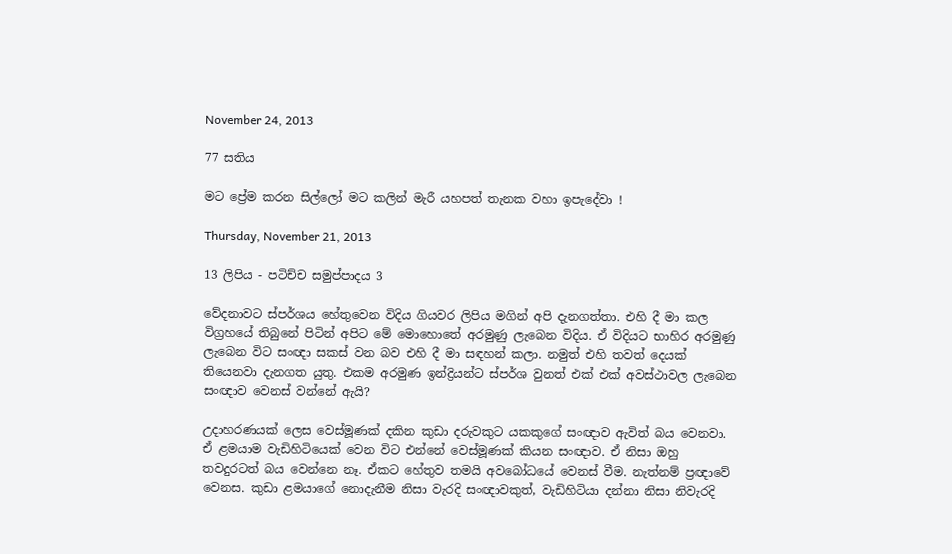November 24, 2013

77 සතිය

මට ප්‍රේම කරන සිල්ලෝ මට කලින් මැරී යහපත් තැනක වහා ඉපැදේවා !

Thursday, November 21, 2013

13 ලිපිය - පටිච්ච සමුප්පාදය 3

වේදනාවට ස්පර්ශය හේතුවෙන විදිය ගියවර ලිපිය මගින් අපි දැනගත්තා. එහි දී මා කල විග්‍රහයේ තිබුනේ පිටින් අපිට මේ මොහොතේ අරමුණු ලැබෙන විදිය. ඒ විදියට භාහිර අරමුණු ලැබෙන විට සංඥා සකස් වන බව එහි දී මා සඳහන් කලා. නමුත් එහි තවත් දෙයක් තියෙනවා දැනගත යුතු. එකම අරමුණ ඉන්ද්‍රියන්ට ස්පර්ශ වුනත් එක් එක් අවස්ථාවල ලැබෙන සංඥාව වෙනස් වන්නේ ඇයි?

උදාහරණයක් ලෙස වෙස්මූණක් දකින කුඩා දරුවකුට යකකුගේ සංඥාව ඇවිත් බය වෙනවා. ඒ ළමයාම වැඩිහිටියෙක් වෙන විට එන්නේ වෙස්මූණක් කියන සංඥාව. ඒ නිසා ඔහු තවදුරටත් බය වෙන්නෙ නෑ. ඒකට හේතුව තමයි අවබෝධයේ වෙනස් වීම. නැත්නම් ප්‍රඥාවේ වෙනස. කුඩා ළමයාගේ නොදැනීම නිසා වැරදි සංඥාවකුත්, වැඩිහිටියා දන්නා නිසා නිවැරදි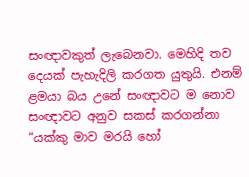සංඥාවකුත් ලැබෙනවා. මෙහිදි තව දෙයක් පැහැදිලි කරගත යුතුයි. එනම් ළමයා බය උනේ සංඥාවට ම නොව සංඥාවට අනුව සකස් කරගන්නා “යක්කු මාව මරයි හෝ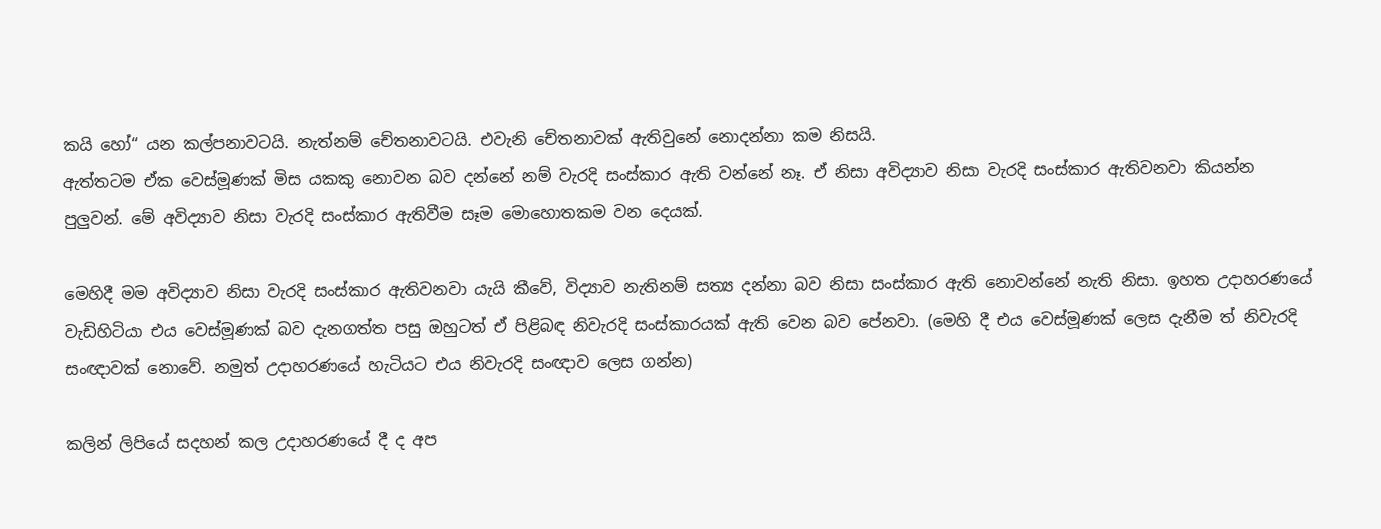කයි හෝ“ යන කල්පනාවටයි. නැත්නම් චේතනාවටයි. එවැනි චේතනාවක් ඇතිවුනේ නොදන්නා කම නිසයි.
ඇත්තටම ඒක වෙස්මූණක් මිස යකකු නොවන බව දන්නේ නම් වැරදි සංස්කාර ඇති වන්නේ නෑ. ඒ නිසා අවිද්‍යාව නිසා වැරදි සංස්කාර ඇතිවනවා කියන්න පුලුවන්. මේ අවිද්‍යාව නිසා වැරදි සංස්කාර ඇතිවීම සෑම මොහොතකම වන දෙයක්.

මෙහිදී මම අවිද්‍යාව නිසා වැරදි සංස්කාර ඇතිවනවා යැයි කීවේ, විද්‍යාව නැතිනම් සත්‍ය දන්නා බව නිසා සංස්කාර ඇති නොවන්නේ නැති නිසා. ඉහත උදාහරණයේ වැඩිහිටියා එය වෙස්මූණක් බව දැනගත්ත පසු ඔහුටත් ඒ පිළිබඳ නිවැරදි සංස්කාරයක් ඇති වෙන බව පේනවා. (මෙහි දී එය වෙස්මූණක් ලෙස දැනීම ත් නිවැරදි සංඥාවක් නොවේ. නමුත් උදාහරණයේ හැටියට එය නිවැරදි සංඥාව ලෙස ගන්න)

කලින් ලිපියේ සදහන් කල උදාහරණයේ දී ද අප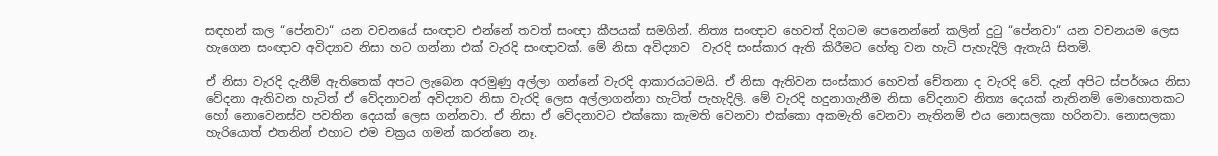සඳහන් කල “පේනවා“ යන වචනයේ සංඥාව එන්නේ තවත් සංඥා කීපයක් සමගින්. නිත්‍ය සංඥාව හෙවත් දිගටම පෙනෙන්නේ කලින් දුටු “පේනවා“ යන වචනයම ලෙස හැ‍ගෙන සංඥාව අවිද්‍යාව නිසා හට ගන්නා එක් වැරදි සංඥාවක්. මේ නිසා අවිද්‍යාව  වැරදි සංස්කාර ඇති කිරීමට හේතු වන හැටි පැහැදිලි ඇතැයි සිතමි.

ඒ නිසා වැරදි දැනීම් ඇතිතෙක් අපට ලැබෙන අරමුණු අල්ලා ගන්නේ වැරදි ආකාරයටමයි. ඒ නිසා ඇතිවන සංස්කාර හෙවත් චේතනා ද වැරදි වේ. දැන් අපිට ස්පර්ශය නිසා වේදනා ඇතිවන හැටිත් ඒ වේදනාවන් අවිද්‍යාව නිසා වැරදි ලෙස අල්ලාගන්නා හැටිත් පැහැදිලි. මේ වැරදි හදුනාගැනීම නිසා වේදනාව නිත්‍ය දෙයක් නැතිනම් මොහොතකට හෝ නොවෙනස්ව පවතින දෙයක් ලෙස ගන්නවා. ඒ නිසා ඒ වේදනාවට එක්කො කැමති වෙනවා එක්කො අකමැති වෙනවා නැතිනම් එය නොසලකා හරිනවා. නොසලකා හැරියොත් එතනින් එහාට එම චක්‍රය ගමන් කරන්නෙ නෑ.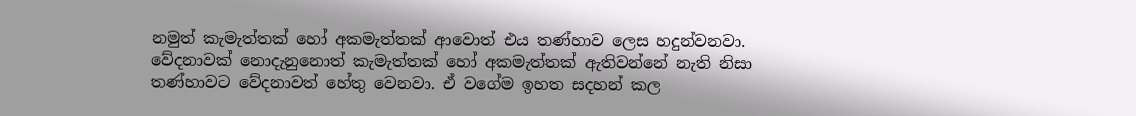නමුත් කැමැත්තක් හෝ අකමැත්තක් ආවොත් එය තණ්හාව ලෙස හදුන්වනවා. වේදනාවක් නොදැනුනොත් කැමැත්තක් හෝ අකමැත්තක් ඇතිවන්නේ නැති නිසා තණ්හාවට වේදනාවත් හේතු වෙනවා. ඒ වගේම ඉහත සදහන් කල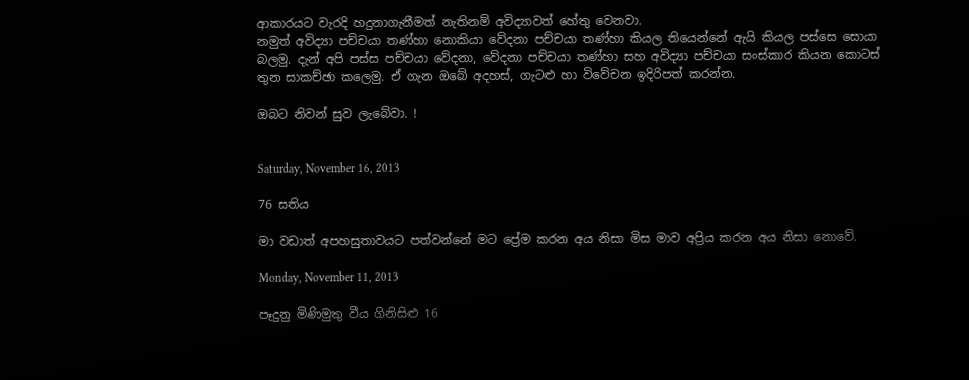ආකාරයට වැරදි හදුනාගැනීමත් නැතිනම් අවිද්‍යාවත් හේතු වෙනවා.
නමුත් අවිද්‍යා පච්චයා තණ්හා නොකියා වේදනා පච්චයා තණ්හා කියල තියෙන්නේ ඇයි කියල පස්සෙ සොයා බලමු. දැන් අපි පස්ස පච්චයා වේදනා, වේදනා පච්චයා තණ්හා සහ අවිද්‍යා පච්චයා සංස්කාර කියන කොටස් තුන සාකච්ඡා කලෙමු. ඒ ගැන ඔබේ අදහස්, ගැටළු හා විවේචන ඉදිරිපත් කරන්න.

ඔබට නිවන් සුව ලැබේවා. !


Saturday, November 16, 2013

76 සතිය

මා වඩාත් අපහසුතාවයට පත්වන්නේ මට ප්‍රේම කරන අය නිසා මිස මාව අප්‍රිය කරන අය නිසා නොවේ.

Monday, November 11, 2013

පෑදුනු මිණිමුතු වීය ගිනිසිළු 16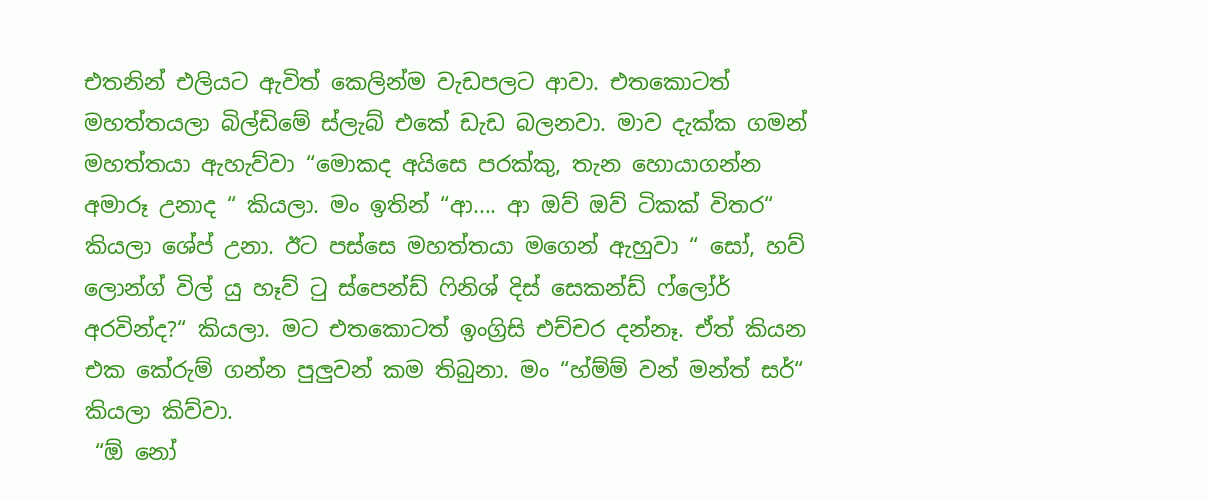එතනින් එලියට ඇවිත් කෙලින්ම වැඩපලට ආවා. එතකොටත් මහත්තයලා බිල්ඩිමේ ස්ලැබ් එකේ ඩැඩ බලනවා. මාව දැක්ක ගමන් මහත්තයා ඇහැව්වා “මොකද අයිසෙ පරක්කු, තැන හොයාගන්න අමාරූ උනාද “ කියලා. මං ඉතින් “ආ.... ආ ඔව් ඔව් ටිකක් විතර“ කියලා ශේප් උනා. ඊට පස්සෙ මහත්තයා මගෙන් ඇහුවා “ සෝ, හව් ලොන්ග් විල් යු හෑව් ටු ස්පෙන්ඩ් ෆිනිශ් දිස් සෙකන්ඩ් ෆ්ලෝර් අරවින්ද?“ කියලා. මට එතකොටත් ඉංග්‍රිසි එච්චර දන්නෑ. ඒත් කියන එක කේරුම් ගන්න පුලුවන් කම තිබුනා. මං “හ්ම්ම් වන් මන්ත් සර්“ කියලා කිව්වා.
 “ඕ නෝ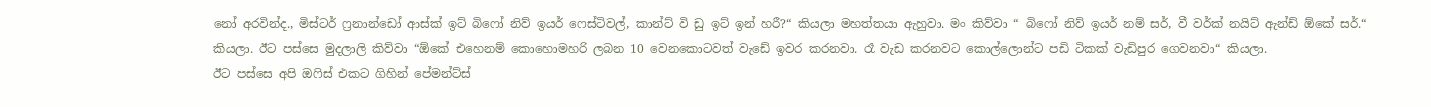නෝ අරවින්ද., මිස්ටර් ෆ්‍රනාන්ඩෝ ආස්ක් ඉට් බිෆෝ නිව් ඉයර් ෆෙස්ටිවල්, කාන්ට් වි ඩු ඉට් ඉන් හරී?“ කියලා මහත්තයා ඇහුවා. මං කිව්වා “ බිෆෝ නිව් ඉයර් නම් සර්, වී වර්ක් නයිට් ඇන්ඩ් ඕකේ සර්.“  කියලා. ඊට පස්සෙ මුදලාලි කිව්වා “ඕකේ එහෙනම් කොහොමහරි ලබන 10 වෙනකොටවත් වැඩේ ඉවර කරනවා. රෑ වැඩ කරනවට කොල්ලොන්ට පඩි ටිකක් වැඩිපුර ගෙවනවා“ කියලා.
ඊට පස්සෙ අපි ඔෆිස් එකට ගිහින් පේමන්ට්ස්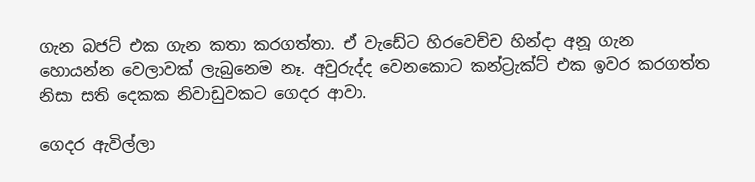ගැන බජට් එක ගැන කතා කරගත්තා. ඒ වැඩේට හිරවෙච්ච හින්දා අනූ ගැන හොයන්න වෙලාවක් ලැබුනෙම නෑ. අවුරුද්ද වෙනකොට කන්ට්‍රැක්ට් එක ඉවර කරගත්ත නිසා සති දෙකක නිවාඩුවකට ගෙදර ආවා.

ගෙදර ඇවිල්ලා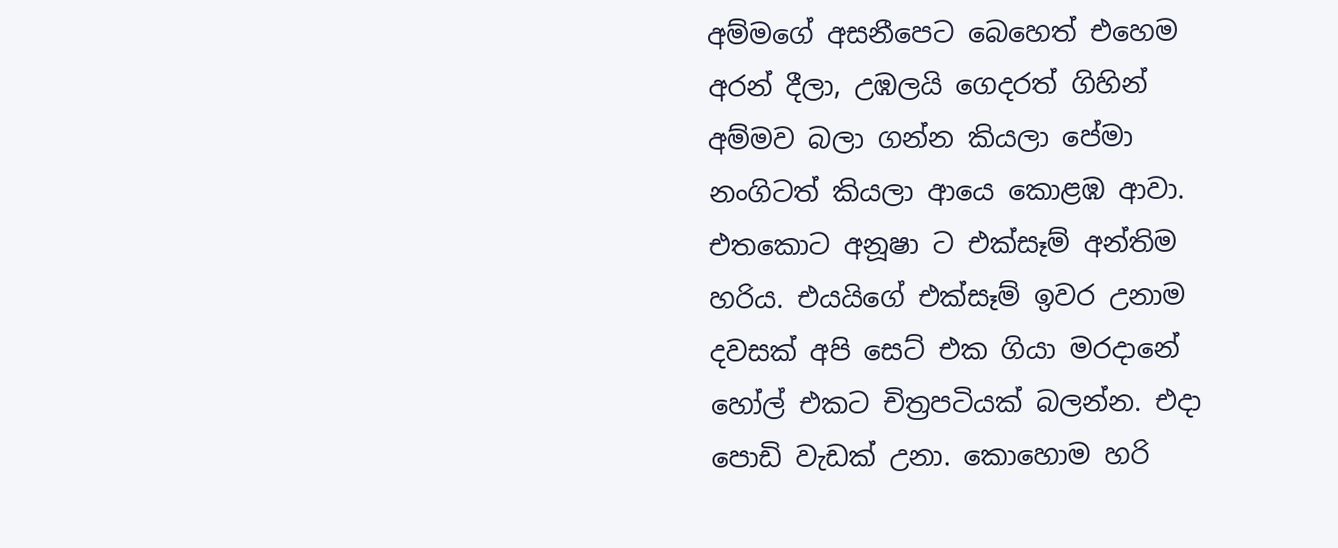අම්මගේ අසනීපෙට බෙහෙත් එහෙම අරන් දීලා, උඹලයි ගෙදරත් ගිහින් අම්මව බලා ගන්න කියලා පේමා නංගිටත් කියලා ආයෙ කොළඹ ආවා. එතකොට අනූෂා ට එක්සෑම් අන්තිම හරිය. එයයිගේ එක්සෑම් ඉවර උනාම දවසක් අපි සෙට් එක ගියා මරදානේ හෝල් එකට චිත්‍රපටියක් බලන්න. එදා පොඩි වැඩක් උනා. කොහොම හරි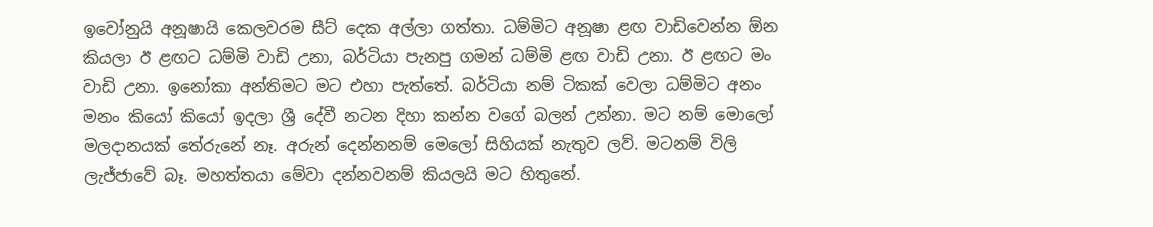ඉවෝනුයි අනූෂායි කෙලවරම සීට් දෙක අල්ලා ගත්තා. ධම්මිට අනූෂා ළඟ වාඩිවෙන්න ඕන කියලා ඊ ළඟට ධම්මි වාඩි උනා, බර්ටියා පැනපු ගමන් ධම්මි ළඟ වාඩි උනා. ඊ ළඟට මං වාඩි උනා. ඉනෝකා අන්තිමට මට එහා පැත්තේ. බර්ටියා නම් ටිකක් වෙලා ධම්මිට අනං මනං කියෝ කියෝ ඉදලා ශ්‍රී දේවී නටන දිහා කන්න වගේ බලන් උන්නා. මට නම් මොලෝ මලදානයක් තේරුනේ නෑ. අරුන් දෙන්නනම් මෙලෝ සිහියක් නැතුව ලව්. මටනම් විලි ලැජ්ජාවේ බෑ. මහත්තයා මේවා දන්නවනම් කියලයි මට හිතුනේ.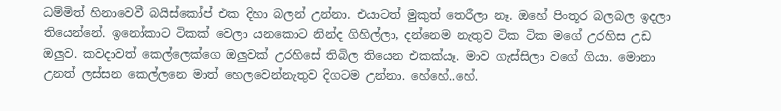ධම්මිත් හිනාවෙවී බයිස්කෝප් එක දිහා බලන් උන්නා. එයාටත් මුකුත් තෙරීලා නෑ. ඔහේ පිංතූර බලබල ඉදලා තියෙන්නේ. ඉනෝකාට ටිකක් වෙලා යනකොට නින්ද ගිහිල්ලා, දන්නෙම නැතුව ටික ටික මගේ උරහිස උඩ ඔලුව. කවදාවත් කෙල්ලෙක්ගෙ ඔලුවක් උරහිසේ තිබිල තියෙන එකක්යෑ. මාව ගැස්සිලා වගේ ගියා. මොනා උනත් ලස්සන කෙල්ලනෙ මාත් හෙලවෙන්නැතුව දිගටම උන්නා. හේහේ..හේ.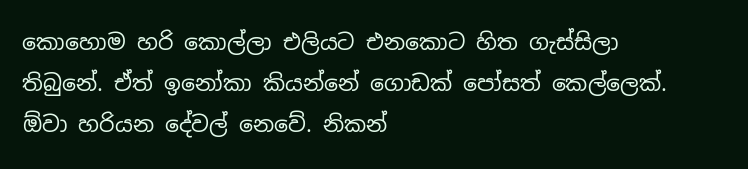කොහොම හරි කොල්ලා එලියට එනකොට හිත ගැස්සිලා තිබුනේ. ඒත් ඉනෝකා කියන්නේ ගොඩක් පෝසත් කෙල්ලෙක්. ඕවා හරියන දේවල් නෙවේ. නිකන්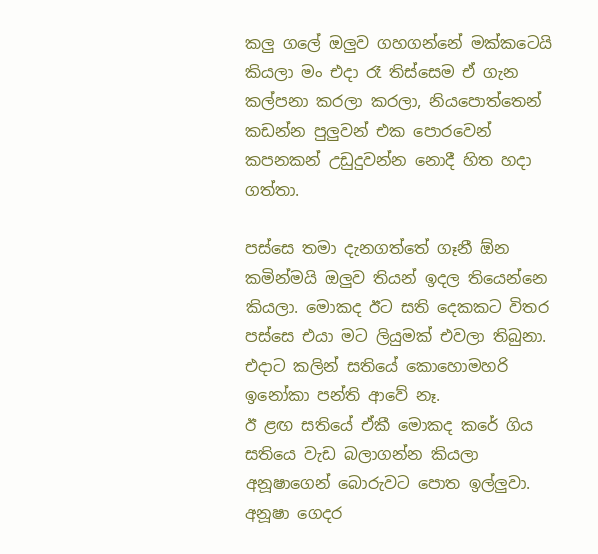කලු ගලේ ඔලුව ගහගන්නේ මක්කටෙයි කියලා මං එදා රෑ තිස්සෙම ඒ ගැන කල්පනා කරලා කරලා, නියපොත්තෙන් කඩන්න පුලුවන් එක පොරවෙන් කපනකන් උඩුදුවන්න නොදී හිත හදා ගත්තා.

පස්සෙ තමා දැනගත්තේ ගෑනී ඕන කමින්මයි ඔලුව තියන් ඉදල තියෙන්නෙ කියලා. මොකද ඊට සති දෙකකට විතර පස්සෙ එයා මට ලියුමක් එවලා තිබුනා. එදාට කලින් සතියේ කොහොමහරි ඉනෝකා පන්ති ආවේ නෑ.
ඊ ළඟ සතියේ ඒකී මොකද කරේ ගිය සතියෙ වැඩ බලාගන්න කියලා අනූෂාගෙන් බොරුවට පොත ඉල්ලුවා. අනූෂා ගෙදර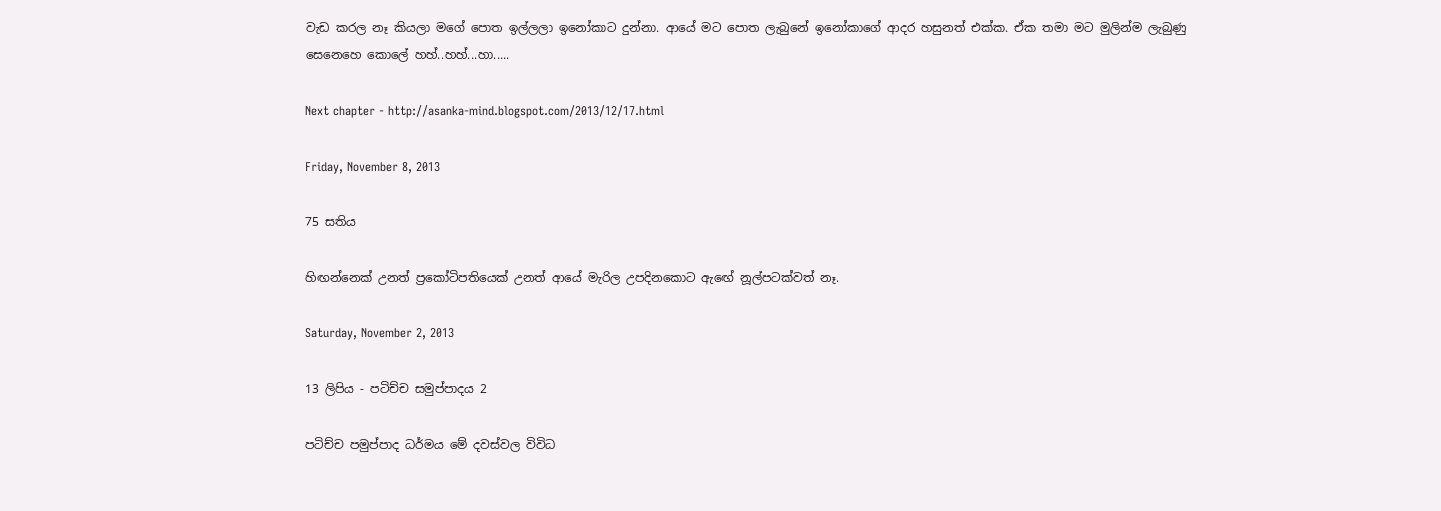වැඩ කරල නෑ කියලා මගේ පොත ඉල්ලලා ඉනෝකාට දුන්නා. ආයේ මට පොත ලැබුනේ ඉනෝකාගේ ආදර හසුනත් එක්ක. ඒක තමා මට මුලින්ම ලැබුණු සෙනෙහෙ කොලේ හහ්..හහ්...හා.....

Next chapter - http://asanka-mind.blogspot.com/2013/12/17.html

Friday, November 8, 2013

75 සතිය

හිඟන්නෙක් උනත් ප්‍රකෝටිපතියෙක් උනත් ආයේ මැරිල උපදිනකොට ඇඟේ නූල්පටක්වත් නෑ.

Saturday, November 2, 2013

13 ලිපිය - පටිච්ච සමුප්පාදය 2

පටිච්ච පමුප්පාද ධර්මය මේ දවස්වල විවිධ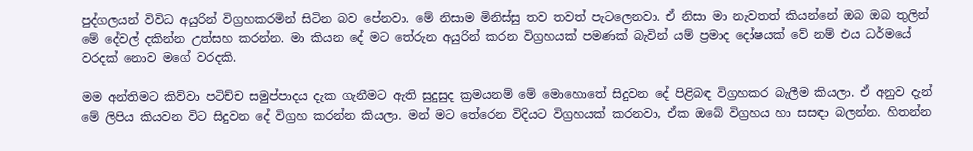පුද්ගලයන් විවිධ අයුරින් විග්‍රහකරමින් සිටින බව පේනවා. මේ නිසාම මිනිස්සු තව තවත් පැටලෙනවා. ඒ නිසා මා නැවතත් කියන්නේ ඔබ ඔබ තුලින් මේ දේවල් දකින්න උත්සහ කරන්න. මා කියන දේ මට තේරුන අයුරින් කරන විග්‍රහයක් පමණක් බැවින් යම් ප්‍රමාද දෝෂයක් වේ නම් එය ධර්මයේ වරදක් නොව මගේ වරදකි.

මම අන්තිමට කිව්වා පටිච්ච සමුප්පාදය දැක ගැනීමට ඇති සුදුසුද ක්‍රමයනම් මේ මොහොතේ සිදුවන දේ පිළිබඳ විග්‍රහකර බැලීම කියලා. ඒ අනුව දැන් මේ ලිපිය කියවන විට සිදුවන දේ විග්‍රහ කරන්න කියලා. මන් මට තේරෙන විදියට විග්‍රහයක් කරනවා, ඒක ඔබේ විග්‍රහය හා සසඳා බලන්න. හිතන්න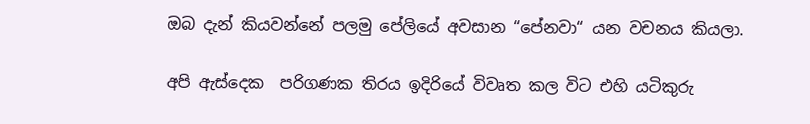ඔබ දැන් කියවන්නේ පලමු පේලියේ අවසාන “පේනවා“ යන වචනය කියලා.

අපි ඇස්දෙක  පරිගණක තිරය ඉදිරියේ විවෘත කල විට එහි යටිකුරු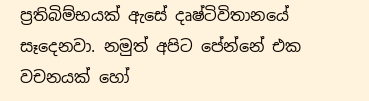ප්‍රතිබිම්භයක් ඇසේ දෘෂ්ටිවිතානයේ සෑදෙනවා. නමුත් අපිට පේන්නේ එක වචනයක් හෝ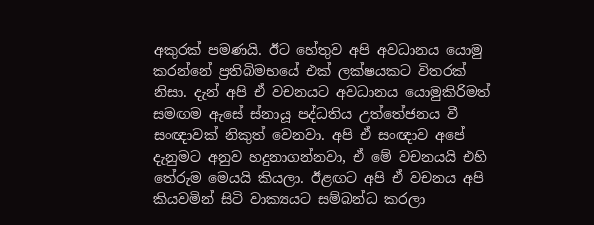අකුරක් පමණයි. ඊට හේතුව අපි අවධානය යොමු කරන්නේ ප්‍රතිබිමභයේ එක් ලක්ෂයකට විතරක් නිසා. දැන් අපි ඒ වචනයට අවධානය යොමුකිරිමත් සමඟම ඇසේ ස්නායූ පද්ධතිය උත්තේජනය වී  සංඥාවක් නිකුත් වෙනවා. අපි ඒ සංඥාව අපේ දැනුමට අනුව හදුනාගන්නවා, ඒ මේ වචනයයි එහි තේරුම මෙයයි කියලා. ඊළඟට අපි ඒ වචනය අපි කියවමින් සිටි වාක්‍යයට සම්බන්ධ කරලා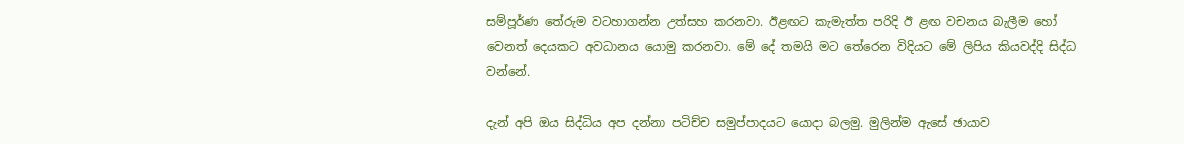සම්පූර්ණ තේරුම වටහාගන්න උත්සහ කරනවා. ඊළඟට කැමැත්ත පරිදි ඊ ළඟ වචනය බැලීම හෝ වෙනත් දෙයකට අවධානය යොමු කරනවා. මේ දේ තමයි මට තේරෙන විදියට මේ ලිපිය කියවද්දි සිද්ධ වන්නේ.

දැන් අපි ඔය සිද්ධිය අප දන්නා පටිච්ච සමුප්පාදයට යොදා බලමු. මුලින්ම ඇසේ ඡායාව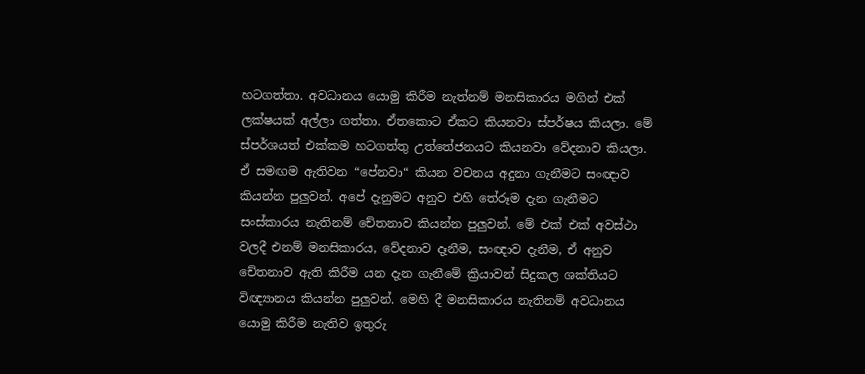හටගත්තා. අවධානය යොමු කිරීම නැත්නම් මනසිකාරය මගින් එක් ලක්ෂයක් අල්ලා ගත්තා. ඒතකොට ඒකට කියනවා ස්පර්ෂය කියලා. මේ ස්පර්ශයත් එක්කම හටගත්තු උත්තේජනයට කියනවා වේදනාව කියලා. ඒ සමඟම ඇතිවන “පේනවා“ කියන වචනය අදුනා ගැනීමට සංඥාව කියන්න පුලුවන්. අපේ දැනුමට අනුව එහි තේරූම දැන ගැනීමට සංස්කාරය නැතිනම් චේතනාව කියන්න පුලුවන්. මේ එක් එක් අවස්ථා වලදී එනම් මනසිකාරය, වේදනාව දෑනීම, සංඥාව දැනීම, ඒ අනුව චේතනාව ඇති කිරීම යන දැන ගැනීමේ ක්‍රියාවන් සිදුකල ශක්තියට විඥ්‍යානය කියන්න පුලුවන්. මෙහි දී මනසිකාරය නැතිනම් අවධානය යොමු කිරීම නැතිව ඉතුරු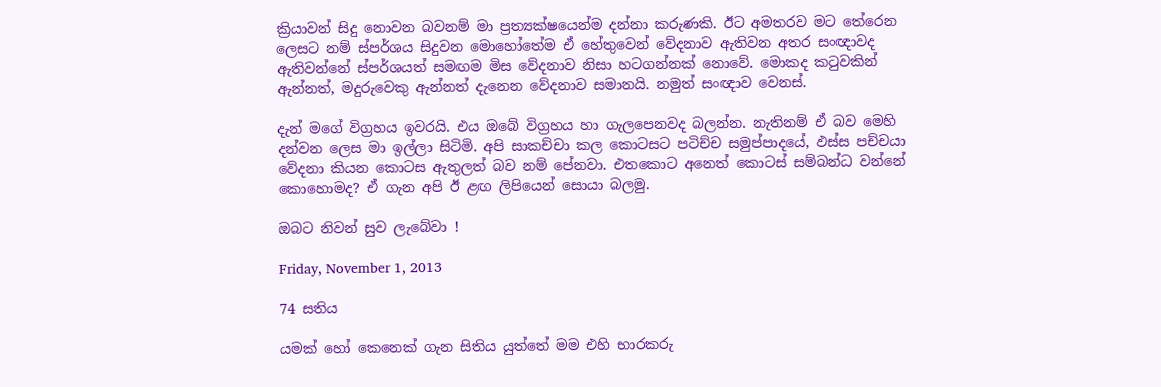ක්‍රියාවන් සිදු නොවන බවනම් මා ප්‍රත්‍යක්ෂයෙන්ම දන්නා කරුණකි. ඊට අමතරව මට තේරෙන ලෙසට නම් ස්පර්ශය සිදුවන මොහෝතේම ඒ හේතුවෙන් වේදනාව ඇතිවන අතර සංඥාවද ඇතිවන්නේ ස්පර්ශයත් සමඟම මිස වේදනාව නිසා හටගන්නක් නොවේ. මොකද කටුවකින් ඇන්නත්, මදුරුවෙකු ඇන්නත් දැනෙන වේදනාව සමානයි. නමුත් සංඥාව වෙනස්.

දැන් මගේ විග්‍රහය ඉවරයි. එය ඔබේ විග්‍රහය හා ගැලපෙනවද බලන්න. නැතිනම් ඒ බව මෙහි දන්වන ලෙස මා ඉල්ලා සිටිමි. අපි සාකච්චා කල කොටසට පටිච්ච සමුප්පාදයේ, ඵස්ස පච්චයා වේදනා කියන කොටස ඇතුලත් බව නම් පේනවා. එතකොට අනෙත් කොටස් සම්බන්ධ වන්නේ කොහොමද? ඒ ගැන අපි ඊ ළඟ ලිපියෙන් සොයා බලමු.

ඔබට නිවන් සුව ලැබේවා !

Friday, November 1, 2013

74 සතිය

යමක් හෝ කෙනෙක් ගැන සිතිය යුත්තේ මම එහි භාරකරු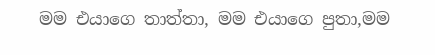මම එයාගෙ තාත්තා, මම එයාගෙ පුතා,මම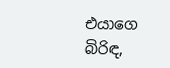එයාගෙ බිරිඳ,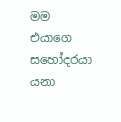මම එයාගෙ සහෝදරයා යනා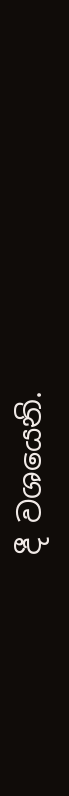දී වශයෙනි.